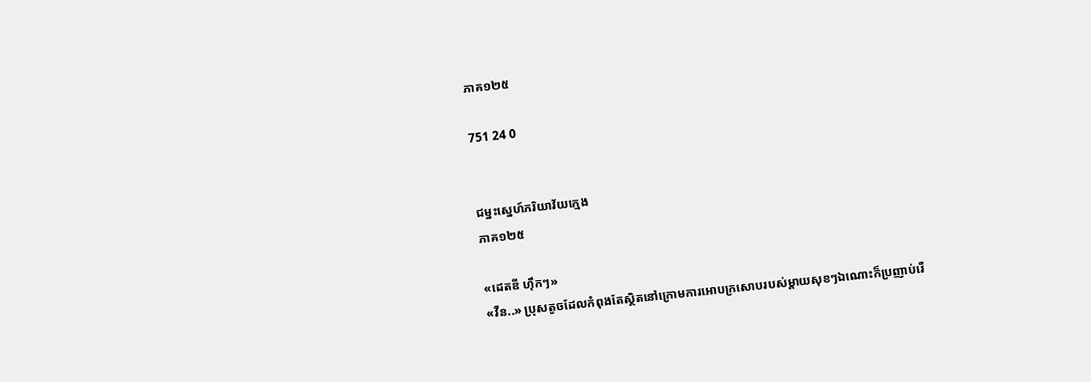ភាគ១២៥

751 24 0


ជម្នះស្នេហ៍ភរិយាវ័យក្មេង
ភាគ១២៥

«ដេតឌី ហ៊ឹកៗ»
«វីន..» ប្រុសតូចដែលកំពុងតែស្ថិតនៅក្រោមការអោបក្រសោបរបស់ម្ដាយសុខៗឯណោះក៏ប្រញាប់រើ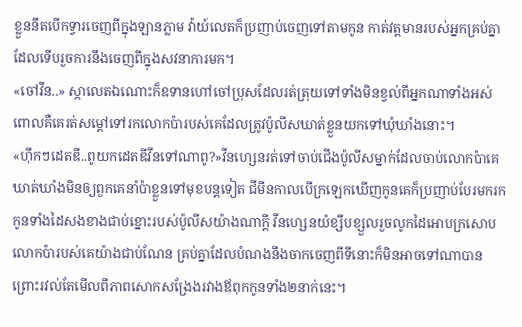ខ្លួននឹតបើកទ្វារចេញពីក្នុងឡានភ្លាម វ៉ាយ៍លេតក៏ប្រញាប់ចេញទៅតាមកូន កាត់វត្តមានរបស់អ្នកគ្រប់គ្នាដែលទើបរួចការនឹងចេញពីក្នុងសវនាការមក។
«ចៅវីន..» ស្កាលេតឯណោះក៏ឧទានហៅចៅប្រុសដែលរត់ត្រុយទៅទាំងមិនខ្វល់ពីអ្នកណាទាំងអស់ ពោលគឺគេរត់សម្ដៅទៅរកលោកប៉ារបស់គេដែលត្រូវប៉ូលីសឃាត់ខ្លួនយកទៅឃុំឃាំងនោះ។
«ហ៊ឹកៗដេតឌី..ពូយកដេតឌីវីនទៅណាពូ?»វីនហ្សេនរត់ទៅចាប់ជើងប៉ូលីសម្នាក់ដែលចាប់លោកប៉ាគេឃាត់ឃាំងមិនឲ្យពួកគេនាំប៉ាខ្លួនទៅមុខបន្តទៀត ជីមីនកាលបើក្រឡេកឃើញកូនគេក៏ប្រញាប់បែរមករកកូនទាំងដៃសងខាងជាប់ខ្នោះរបស់ប៉ូលីសយ៉ាងណាក្ដី វីនហ្សេនយំខ្សឹបខ្សួលរួចលូកដៃអោបក្រសោបលោកប៉ារបស់គេយ៉ាងជាប់ណែន គ្រប់គ្នាដែលបំណងនឹងចាកចេញពីទីនោះក៏មិនអាចទៅណាបានព្រោះរវល់តែមើលពីភាពសោកសង្រែងរវាងឪពុកកូនទាំង២នាក់នេះ។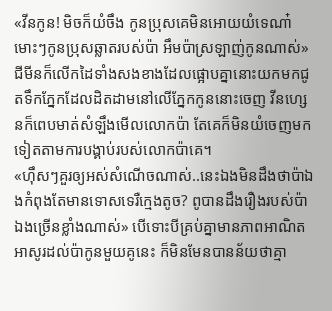«វីនកូន! មិចក៏យំចឹង កូនប្រុសគេមិនអោយយំទេណា៎ មោះៗកូនប្រុសឆ្លាតរបស់ប៉ា អឹមប៉ាស្រឡាញ់កូនណាស់» ជីមីនក៏លើកដៃទាំងសងខាងដែលផ្អោបគ្នានោះយកមកជូតទឹកភ្នែកដែលដិតដាមនៅលើភ្នែកកូននោះចេញ វីនហ្សេនក៏ពេបមាត់សំឡឹងមើលលោកប៉ា តែគេក៏មិនយំចេញមកទៀតតាមការបង្គាប់របស់លោកប៉ាគេ។
«ហ៊ឹសៗគួរឲ្យអស់សំណើចណាស់..នេះឯងមិនដឹងថាប៉ាឯងកំពុងតែមានទោសទេរឺក្មេងតូច? ពូបានដឹងរឿងរបស់ប៉ាឯងច្រើនខ្លាំងណាស់» បើទោះបីគ្រប់គ្នាមានភាពអាណិតអាសូរដល់ប៉ាកូនមួយគូនេះ ក៏មិនមែនបានន័យថាគ្មា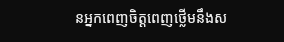នអ្នកពេញចិត្តពេញថ្លើមនឹងស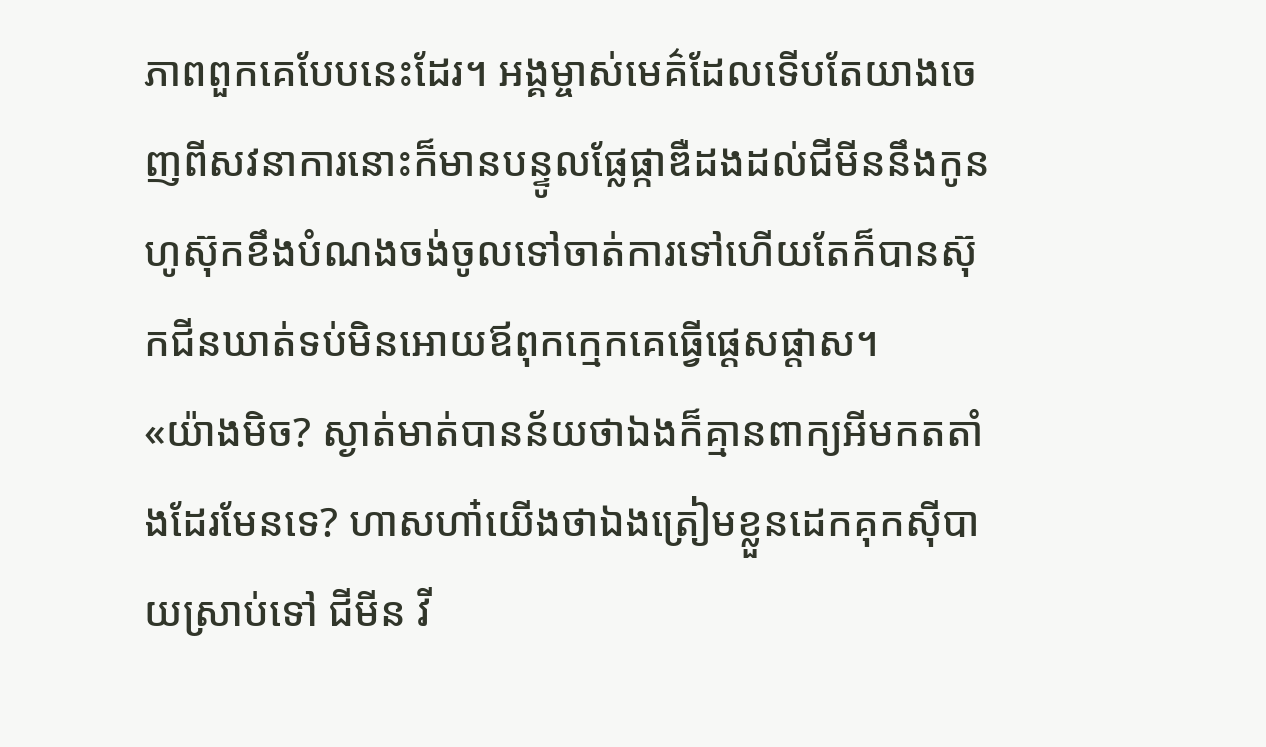ភាពពួកគេបែបនេះដែរ។ អង្គម្ចាស់មេគ៌ដែលទើបតែយាងចេញពីសវនាការនោះក៏មានបន្ទូលផ្លែផ្កាឌឺដងដល់ជីមីននឹងកូន ហូស៊ុកខឹងបំណងចង់ចូលទៅចាត់ការទៅហើយតែក៏បានស៊ុកជីនឃាត់ទប់មិនអោយឪពុកក្មេកគេធ្វើផ្ដេសផ្ដាស។
«យ៉ាងមិច? ស្ងាត់មាត់បានន័យថាឯងក៏គ្មានពាក្យអីមកតតាំងដែរមែនទេ? ហាសហា៎យើងថាឯងត្រៀមខ្លួនដេកគុកសុីបាយស្រាប់ទៅ ជីមីន វី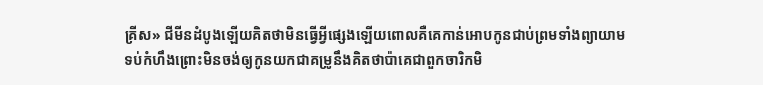គ្រីស» ជីមីនដំបូងឡើយគិតថាមិនធ្វើអ្វីផ្សេងឡើយពោលគឺគេកាន់អោបកូនជាប់ព្រមទាំងព្យាយាមទប់កំហឹងព្រោះមិនចង់ឲ្យកូនយកជាគម្រូនឹងគិតថាប៉ាគេជាពួកចារិកមិ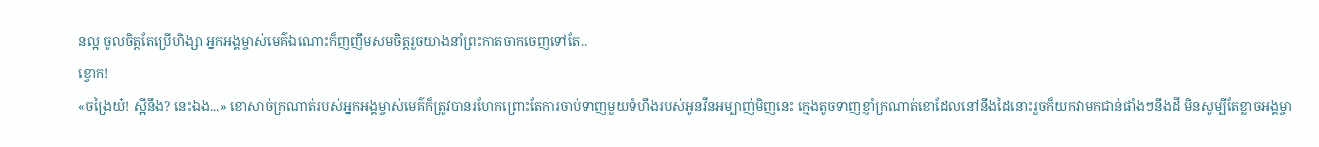នល្អ ចូលចិត្តតែប្រើហិង្សា អ្នកអង្គម្ចាស់មេគ៌ឯណោះក៏ញញឹមសមចិត្តរួចយាងនាំព្រះកាតចាកចេញទៅតែ..
ខ្វោក!
«ចង្រៃយ៎! ស្អីនឹង? នេះឯង...» ខោសាច់ក្រណាត់របស់អ្នកអង្គម្ចាស់មេគ៌ក៏ត្រូវបានរហែកព្រោះតែការចាប់ទាញមួយទំហឹងរបស់អូនវីនអម្បាញ់មិញនេះ ក្មេងតូចទាញខ្ញាំក្រណាត់ខោដែលនៅនឹងដៃនោះរួចក៏យកវាមកជាន់ផាំងៗនឹងដី មិនសូម្បីតែខ្លាចអង្គម្ចា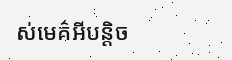ស់មេគ៌អីបន្តិច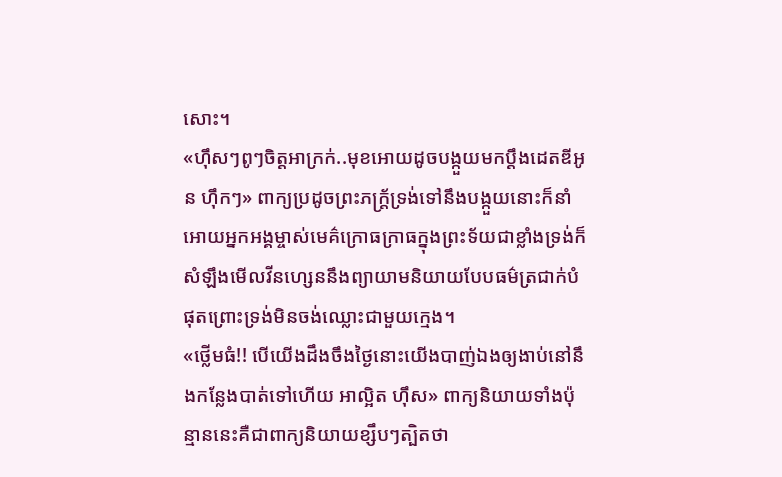សោះ។
«ហ៊ឹសៗពូៗចិត្តអាក្រក់..មុខអោយដូចបង្កួយមកប្ដឹងដេតឌីអូន ហ៊ឹកៗ» ពាក្យប្រដូចព្រះភក្ត្រ័ទ្រង់ទៅនឹងបង្កួយនោះក៏នាំអោយអ្នកអង្គម្ចាស់មេគ៌ក្រោធក្រាធក្នុងព្រះទ័យជាខ្លាំងទ្រង់ក៏សំឡឹងមើលវីនហ្សេននឹងព្យាយាមនិយាយបែបធម៌ត្រជាក់បំផុតព្រោះទ្រង់មិនចង់ឈ្លោះជាមួយក្មេង។
«ថ្លើមធំ!! បើយើងដឹងចឹងថ្ងៃនោះយើងបាញ់ឯងឲ្យងាប់នៅនឹងកន្លែងបាត់ទៅហើយ អាល្អិត ហ៊ឹស» ពាក្យនិយាយទាំងប៉ុន្មាននេះគឺជាពាក្យនិយាយខ្សឹបៗត្បិតថា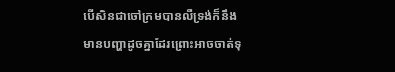បើសិនជាចៅក្រមបានលឺទ្រង់ក៏នឹងមានបញ្ហាដូចគ្នាដែរព្រោះអាចចាត់ទុ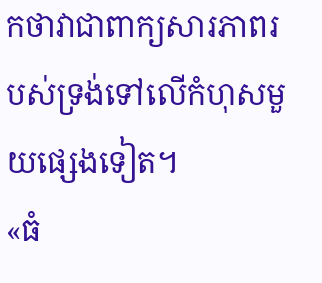កថាវាជាពាក្យសារភាពរបស់ទ្រង់ទៅលើកំហុសមួយផ្សេងទៀត។
«ធំ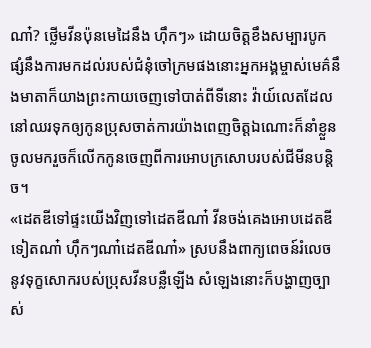ណា៎? ថ្លើមវីនប៉ុនមេដៃនឹង ហ៊ឹកៗ» ដោយចិត្តខឹងសម្បារបូកផ្សំនឹងការមកដល់របស់ជំនុំចៅក្រមផងនោះអ្នកអង្គម្ចាស់មេគ៌នឹងមាតាក៏យាងព្រះកាយចេញទៅបាត់ពីទីនោះ វ៉ាយ៍លេតដែលនៅឈរទុកឲ្យកូនប្រុសចាត់ការយ៉ាងពេញចិត្តឯណោះក៏នាំខ្លួនចូលមករួចក៏លើកកូនចេញពីការអោបក្រសោបរបស់ជីមីនបន្តិច។
«ដេតឌីទៅផ្ទះយើងវិញទៅដេតឌីណា៎ វីនចង់គេងអោបដេតឌីទៀតណា៎ ហ៊ឹកៗណា៎ដេតឌីណា៎» ស្របនឹងពាក្យពេចន៍រំលេចនូវទុក្ខសោករបស់ប្រុសវីនបន្លឺឡើង សំឡេងនោះក៏បង្ហាញច្បាស់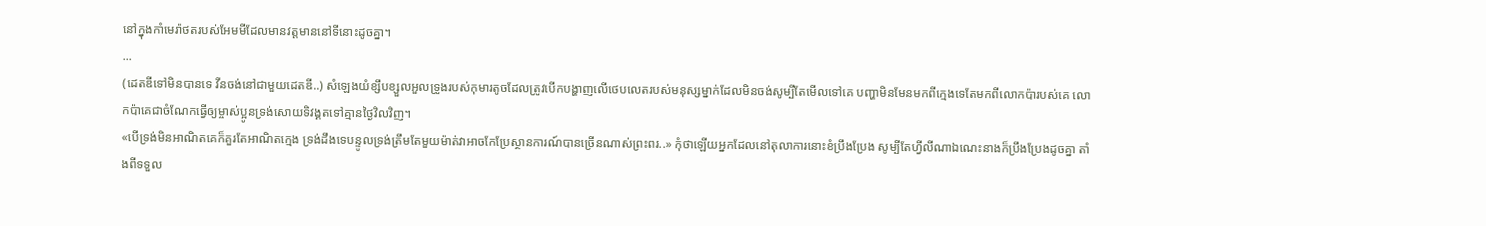នៅក្នុងកាំមេរ៉ាថតរបស់អែមមីដែលមានវត្តមាននៅទីនោះដូចគ្នា។
...
(ដេតឌីទៅមិនបានទេ វីនចង់នៅជាមួយដេតឌី..) សំឡេងយំខ្សឹបខ្សួលអួលទ្រូងរបស់កុមារតូចដែលត្រូវបើកបង្ហាញលើថេបលេតរបស់មនុស្សម្នាក់ដែលមិនចង់សូម្បីតែមើលទៅគេ បញ្ហាមិនមែនមកពីក្មេងទេតែមកពីលោកប៉ារបស់គេ លោកប៉ាគេជាចំណែកធ្វើឲ្យម្ចាស់ប្អូនទ្រង់សោយទិវង្គតទៅគ្មានថ្ងៃវិលវិញ។
«បើទ្រង់មិនអាណិតគេក៏គួរតែអាណិតក្មេង ទ្រង់ដឹងទេបន្ទូលទ្រង់ត្រឹមតែមួយម៉ាត់វាអាចកែប្រែស្ថានការណ៍បានច្រើនណាស់ព្រះពរ..» កុំថាឡើយអ្នកដែលនៅតុលាការនោះខំប្រឹងប្រែង សូម្បីតែហ្វីលីណាឯណេះនាងក៏ប្រឹងប្រែងដូចគ្នា តាំងពីទទួល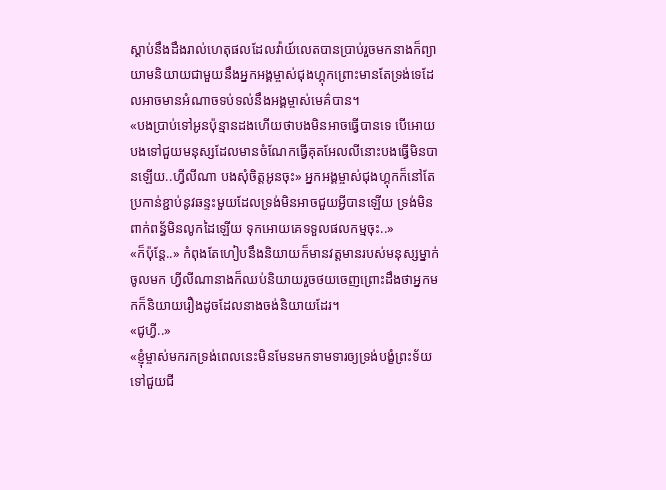ស្ដាប់នឹងដឹងរាល់ហេតុផលដែលវ៉ាយ៍លេតបានប្រាប់រួចមកនាងក៏ព្យាយាមនិយាយជាមួយនឹងអ្នកអង្គម្ចាស់ជុងហ្គុកព្រោះមានតែទ្រង់ទេដែលអាចមានអំណាចទប់ទល់នឹងអង្គម្ចាស់មេគ៌បាន។
«បងប្រាប់ទៅអូនប៉ុន្មានដងហើយថាបងមិនអាចធ្វើបានទេ បើអោយបងទៅជួយមនុស្សដែលមានចំណែកធ្វើគុតអែលលីនោះបងធ្វើមិនបានឡើយ..ហ្វីលីណា បងសុំចិត្តអូនចុះ» អ្នកអង្គម្ចាស់ជុងហ្គុកក៏នៅតែប្រកាន់ខ្ជាប់នូវឆន្ទះមួយដែលទ្រង់មិនអាចជួយអ្វីបានឡើយ ទ្រង់មិនពាក់ពន្ធ័មិនលូកដៃឡើយ ទុកអោយគេទទួលផលកម្មចុះ..»
«ក៏ប៉ុន្តែ..» កំពុងតែហៀបនឹងនិយាយក៏មានវត្តមានរបស់មនុស្សម្នាក់ចូលមក ហ្វីលីណានាងក៏ឈប់និយាយរួចថយចេញព្រោះដឹងថាអ្នកមកក៏និយាយរឿងដូចដែលនាងចង់និយាយដែរ។
«ជូហ្វី..»
«ខ្ញុំម្ចាស់មករកទ្រង់ពេលនេះមិនមែនមកទាមទារឲ្យទ្រង់បង្ខំព្រះទ័យទៅជួយជី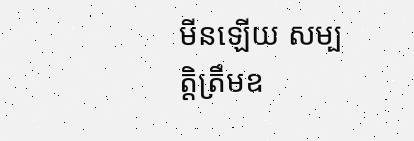មីនឡើយ សម្បត្តិត្រឹមឧ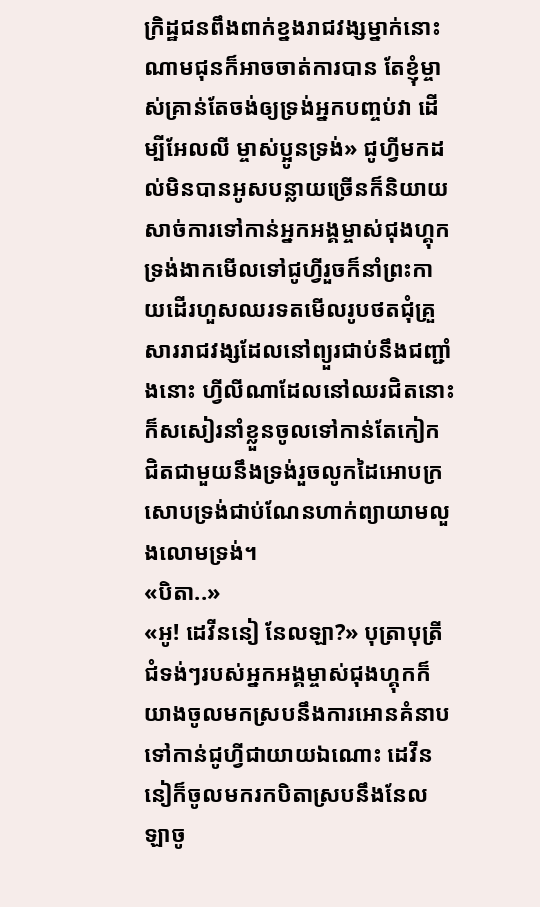ក្រិដ្ឋជនពឹងពាក់ខ្នងរាជវង្សម្នាក់នោះ ណាមជុនក៏អាចចាត់ការបាន តែខ្ញុំម្ចាស់គ្រាន់តែចង់ឲ្យទ្រង់អ្នកបញ្ចប់វា ដើម្បីអែលលី ម្ចាស់ប្អូនទ្រង់» ជូហ្វីមកដល់មិនបានអូសបន្លាយច្រើនក៏និយាយសាច់ការទៅកាន់អ្នកអង្គម្ចាស់ជុងហ្គុក ទ្រង់ងាកមើលទៅជូហ្វីរួចក៏នាំព្រះកាយដើរហួសឈរទតមើលរូបថតជុំគ្រួសាររាជវង្សដែលនៅព្យួរជាប់នឹងជញ្ជាំងនោះ ហ្វីលីណាដែលនៅឈរជិតនោះក៏សសៀរនាំខ្លួនចូលទៅកាន់តែកៀកជិតជាមួយនឹងទ្រង់រួចលូកដៃអោបក្រសោបទ្រង់ជាប់ណែនហាក់ព្យាយាមលួងលោមទ្រង់។
«បិតា..»
«អូ! ដេវីននៀ នែលឡា?» បុត្រាបុត្រីជំទង់ៗរបស់អ្នកអង្គម្ចាស់ជុងហ្គុកក៏យាងចូលមកស្របនឹងការអោនគំនាបទៅកាន់ជូហ្វីជាយាយឯណោះ ដេវីននៀក៏ចូលមករកបិតាស្របនឹងនែលឡាចូ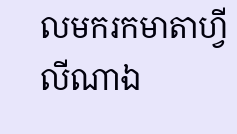លមករកមាតាហ្វីលីណាឯ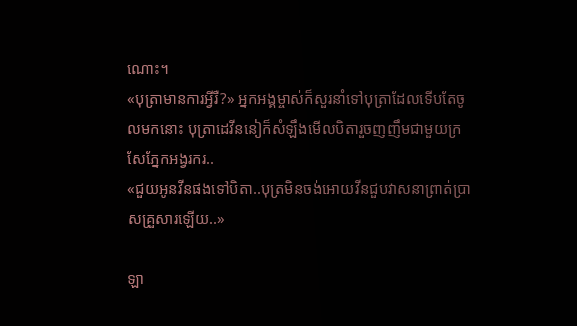ណោះ។
«បុត្រាមានការអ្វីរឺ?» អ្នកអង្គម្ចាស់ក៏សួរនាំទៅបុត្រាដែលទើបតែចូលមកនោះ បុត្រាដេវីននៀក៏សំឡឹងមើលបិតារួចញញឹមជាមួយក្រសែភ្នែកអង្វរករ..
«ជួយអូនវីនផងទៅបិតា..បុត្រមិនចង់អោយវីនជួបវាសនាព្រាត់ប្រាសគ្រួសារឡើយ..»

ឡា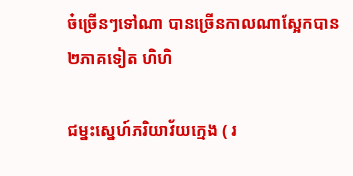ច៎ច្រើនៗទៅណា បានច្រើនកាលណាស្អែកបាន២ភាគទៀត ហិហិ

ជម្នះស្នេហ៍ភរិយាវ័យក្មេង ( រ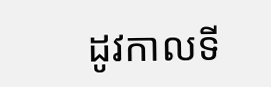ដូវកាលទី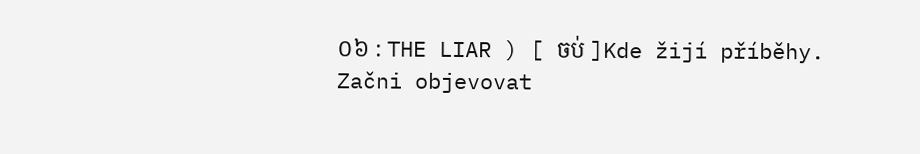០៦ : THE LIAR ) [ ចប់ ]Kde žijí příběhy. Začni objevovat